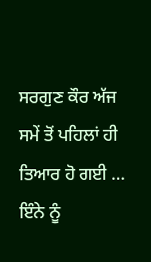ਸਰਗੁਣ ਕੌਰ ਅੱਜ ਸਮੇਂ ਤੋਂ ਪਹਿਲਾਂ ਹੀ ਤਿਆਰ ਹੋ ਗਈ …
ਇੰਨੇ ਨੂੰ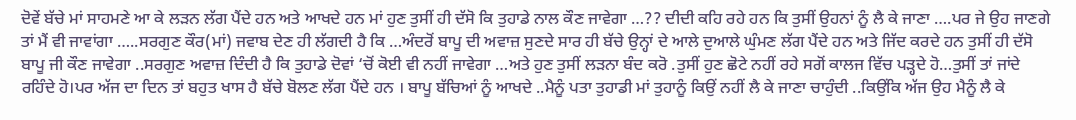ਦੋਵੇਂ ਬੱਚੇ ਮਾਂ ਸਾਹਮਣੇ ਆ ਕੇ ਲੜਨ ਲੱਗ ਪੈਂਦੇ ਹਨ ਅਤੇ ਆਖਦੇ ਹਨ ਮਾਂ ਹੁਣ ਤੁਸੀਂ ਹੀ ਦੱਸੋ ਕਿ ਤੁਹਾਡੇ ਨਾਲ ਕੌਣ ਜਾਵੇਗਾ …?? ਦੀਦੀ ਕਹਿ ਰਹੇ ਹਨ ਕਿ ਤੁਸੀਂ ਉਹਨਾਂ ਨੂੰ ਲੈ ਕੇ ਜਾਣਾ ….ਪਰ ਜੇ ਉਹ ਜਾਣਗੇ ਤਾਂ ਮੈਂ ਵੀ ਜਾਵਾਂਗਾ …..ਸਰਗੁਣ ਕੌਰ(ਮਾਂ) ਜਵਾਬ ਦੇਣ ਹੀ ਲੱਗਦੀ ਹੈ ਕਿ …ਅੰਦਰੋਂ ਬਾਪੂ ਦੀ ਅਵਾਜ਼ ਸੁਣਦੇ ਸਾਰ ਹੀ ਬੱਚੇ ਉਨ੍ਹਾਂ ਦੇ ਆਲੇ ਦੁਆਲੇ ਘੁੰਮਣ ਲੱਗ ਪੈਂਦੇ ਹਨ ਅਤੇ ਜਿੱਦ ਕਰਦੇ ਹਨ ਤੁਸੀਂ ਹੀ ਦੱਸੋ ਬਾਪੂ ਜੀ ਕੌਣ ਜਾਵੇਗਾ ..ਸਰਗੁਣ ਅਵਾਜ਼ ਦਿੰਦੀ ਹੈ ਕਿ ਤੁਹਾਡੇ ਦੋਵਾਂ ‘ਚੋਂ ਕੋਈ ਵੀ ਨਹੀਂ ਜਾਵੇਗਾ …ਅਤੇ ਹੁਣ ਤੁਸੀਂ ਲੜਨਾ ਬੰਦ ਕਰੋ .ਤੁਸੀਂ ਹੁਣ ਛੋਟੇ ਨਹੀਂ ਰਹੇ ਸਗੋਂ ਕਾਲਜ ਵਿੱਚ ਪੜ੍ਹਦੇ ਹੋ…ਤੁਸੀਂ ਤਾਂ ਜਾਂਦੇ ਰਹਿੰਦੇ ਹੋ।ਪਰ ਅੱਜ ਦਾ ਦਿਨ ਤਾਂ ਬਹੁਤ ਖਾਸ ਹੈ ਬੱਚੇ ਬੋਲਣ ਲੱਗ ਪੈਂਦੇ ਹਨ । ਬਾਪੂ ਬੱਚਿਆਂ ਨੂੰ ਆਖਦੇ ..ਮੈਨੂੰ ਪਤਾ ਤੁਹਾਡੀ ਮਾਂ ਤੁਹਾਨੂੰ ਕਿਉਂ ਨਹੀਂ ਲੈ ਕੇ ਜਾਣਾ ਚਾਹੁੰਦੀ ..ਕਿਉਂਕਿ ਅੱਜ ਉਹ ਮੈਨੂੰ ਲੈ ਕੇ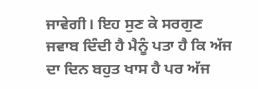ਜਾਵੇਗੀ। ਇਹ ਸੁਣ ਕੇ ਸਰਗੁਣ ਜਵਾਬ ਦਿੰਦੀ ਹੈ ਮੈਨੂੰ ਪਤਾ ਹੈ ਕਿ ਅੱਜ ਦਾ ਦਿਨ ਬਹੁਤ ਖਾਸ ਹੈ ਪਰ ਅੱਜ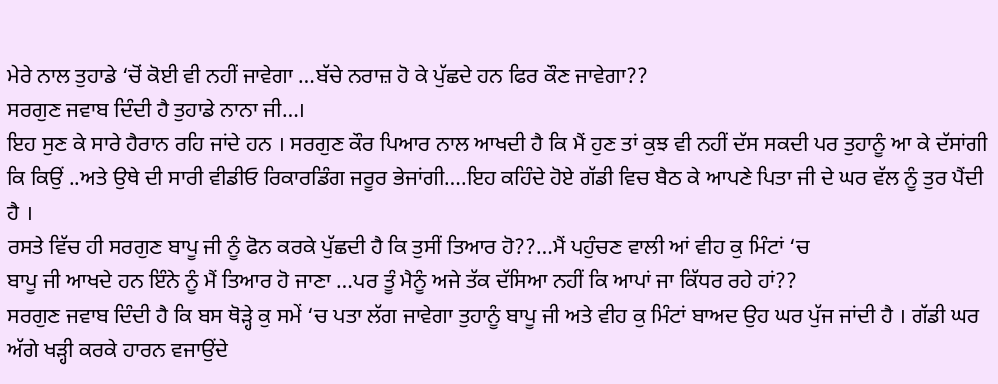ਮੇਰੇ ਨਾਲ ਤੁਹਾਡੇ ‘ਚੋਂ ਕੋਈ ਵੀ ਨਹੀਂ ਜਾਵੇਗਾ …ਬੱਚੇ ਨਰਾਜ਼ ਹੋ ਕੇ ਪੁੱਛਦੇ ਹਨ ਫਿਰ ਕੌਣ ਜਾਵੇਗਾ??
ਸਰਗੁਣ ਜਵਾਬ ਦਿੰਦੀ ਹੈ ਤੁਹਾਡੇ ਨਾਨਾ ਜੀ…।
ਇਹ ਸੁਣ ਕੇ ਸਾਰੇ ਹੈਰਾਨ ਰਹਿ ਜਾਂਦੇ ਹਨ । ਸਰਗੁਣ ਕੌਰ ਪਿਆਰ ਨਾਲ ਆਖਦੀ ਹੈ ਕਿ ਮੈਂ ਹੁਣ ਤਾਂ ਕੁਝ ਵੀ ਨਹੀਂ ਦੱਸ ਸਕਦੀ ਪਰ ਤੁਹਾਨੂੰ ਆ ਕੇ ਦੱਸਾਂਗੀ ਕਿ ਕਿਉਂ ..ਅਤੇ ਉਥੇ ਦੀ ਸਾਰੀ ਵੀਡੀਓ ਰਿਕਾਰਡਿੰਗ ਜਰੂਰ ਭੇਜਾਂਗੀ….ਇਹ ਕਹਿੰਦੇ ਹੋਏ ਗੱਡੀ ਵਿਚ ਬੈਠ ਕੇ ਆਪਣੇ ਪਿਤਾ ਜੀ ਦੇ ਘਰ ਵੱਲ ਨੂੰ ਤੁਰ ਪੈਂਦੀ ਹੈ ।
ਰਸਤੇ ਵਿੱਚ ਹੀ ਸਰਗੁਣ ਬਾਪੂ ਜੀ ਨੂੰ ਫੋਨ ਕਰਕੇ ਪੁੱਛਦੀ ਹੈ ਕਿ ਤੁਸੀਂ ਤਿਆਰ ਹੋ??…ਮੈਂ ਪਹੁੰਚਣ ਵਾਲੀ ਆਂ ਵੀਹ ਕੁ ਮਿੰਟਾਂ ‘ਚ
ਬਾਪੂ ਜੀ ਆਖਦੇ ਹਨ ਇੰਨੇ ਨੂੰ ਮੈਂ ਤਿਆਰ ਹੋ ਜਾਣਾ …ਪਰ ਤੂੰ ਮੈਨੂੰ ਅਜੇ ਤੱਕ ਦੱਸਿਆ ਨਹੀਂ ਕਿ ਆਪਾਂ ਜਾ ਕਿੱਧਰ ਰਹੇ ਹਾਂ??
ਸਰਗੁਣ ਜਵਾਬ ਦਿੰਦੀ ਹੈ ਕਿ ਬਸ ਥੋੜ੍ਹੇ ਕੁ ਸਮੇਂ ‘ਚ ਪਤਾ ਲੱਗ ਜਾਵੇਗਾ ਤੁਹਾਨੂੰ ਬਾਪੂ ਜੀ ਅਤੇ ਵੀਹ ਕੁ ਮਿੰਟਾਂ ਬਾਅਦ ਉਹ ਘਰ ਪੁੱਜ ਜਾਂਦੀ ਹੈ । ਗੱਡੀ ਘਰ ਅੱਗੇ ਖੜ੍ਹੀ ਕਰਕੇ ਹਾਰਨ ਵਜਾਉਂਦੇ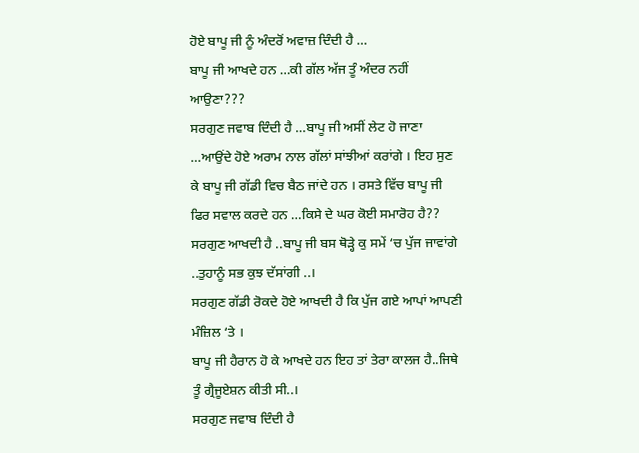ਹੋਏ ਬਾਪੂ ਜੀ ਨੂੰ ਅੰਦਰੋਂ ਅਵਾਜ਼ ਦਿੰਦੀ ਹੈ …
ਬਾਪੂ ਜੀ ਆਖਦੇ ਹਨ …ਕੀ ਗੱਲ ਅੱਜ ਤੂੰ ਅੰਦਰ ਨਹੀਂ ਆਉਣਾ???
ਸਰਗੁਣ ਜਵਾਬ ਦਿੰਦੀ ਹੈ …ਬਾਪੂ ਜੀ ਅਸੀਂ ਲੇਟ ਹੋ ਜਾਣਾ …ਆਉਂਦੇ ਹੋਏ ਅਰਾਮ ਨਾਲ ਗੱਲਾਂ ਸਾਂਝੀਆਂ ਕਰਾਂਗੇ । ਇਹ ਸੁਣ ਕੇ ਬਾਪੂ ਜੀ ਗੱਡੀ ਵਿਚ ਬੈਠ ਜਾਂਦੇ ਹਨ । ਰਸਤੇ ਵਿੱਚ ਬਾਪੂ ਜੀ ਫਿਰ ਸਵਾਲ ਕਰਦੇ ਹਨ …ਕਿਸੇ ਦੇ ਘਰ ਕੋਈ ਸਮਾਰੋਹ ਹੈ??
ਸਰਗੁਣ ਆਖਦੀ ਹੈ ..ਬਾਪੂ ਜੀ ਬਸ ਥੋੜ੍ਹੇ ਕੁ ਸਮੇਂ ‘ਚ ਪੁੱਜ ਜਾਵਾਂਗੇ ..ਤੁਹਾਨੂੰ ਸਭ ਕੁਝ ਦੱਸਾਂਗੀ ..।
ਸਰਗੁਣ ਗੱਡੀ ਰੋਕਦੇ ਹੋਏ ਆਖਦੀ ਹੈ ਕਿ ਪੁੱਜ ਗਏ ਆਪਾਂ ਆਪਣੀ ਮੰਜ਼ਿਲ ‘ਤੇ ।
ਬਾਪੂ ਜੀ ਹੈਰਾਨ ਹੋ ਕੇ ਆਖਦੇ ਹਨ ਇਹ ਤਾਂ ਤੇਰਾ ਕਾਲਜ ਹੈ..ਜਿਥੇ ਤੂੰ ਗ੍ਰੈਜੂਏਸ਼ਨ ਕੀਤੀ ਸੀ..।
ਸਰਗੁਣ ਜਵਾਬ ਦਿੰਦੀ ਹੈ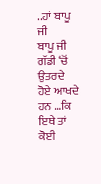..ਹਾਂ ਬਾਪੂ ਜੀ
ਬਾਪੂ ਜੀ ਗੱਡੀ ‘ਚੋਂ ਉਤਰਦੇ ਹੋਏ ਆਖਦੇ ਹਨ …ਕਿ ਇਥੇ ਤਾਂ ਕੋਈ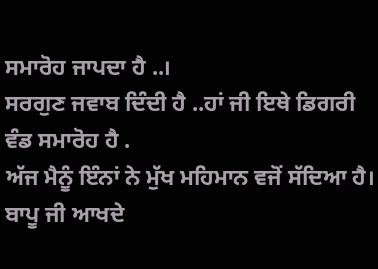ਸਮਾਰੋਹ ਜਾਪਦਾ ਹੈ ..।
ਸਰਗੁਣ ਜਵਾਬ ਦਿੰਦੀ ਹੈ ..ਹਾਂ ਜੀ ਇਥੇ ਡਿਗਰੀ ਵੰਡ ਸਮਾਰੋਹ ਹੈ .
ਅੱਜ ਮੈਨੂੰ ਇੰਨਾਂ ਨੇ ਮੁੱਖ ਮਹਿਮਾਨ ਵਜੋਂ ਸੱਦਿਆ ਹੈ।
ਬਾਪੂ ਜੀ ਆਖਦੇ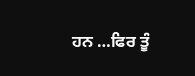ਹਨ …ਫਿਰ ਤੂੰ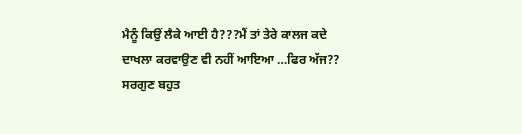ਮੈਨੂੰ ਕਿਉਂ ਲੈਕੇ ਆਈ ਹੈ???ਮੈਂ ਤਾਂ ਤੇਰੇ ਕਾਲਜ ਕਦੇ ਦਾਖਲਾ ਕਰਵਾਉਣ ਵੀ ਨਹੀਂ ਆਇਆ …ਫਿਰ ਅੱਜ??
ਸਰਗੁਣ ਬਹੁਤ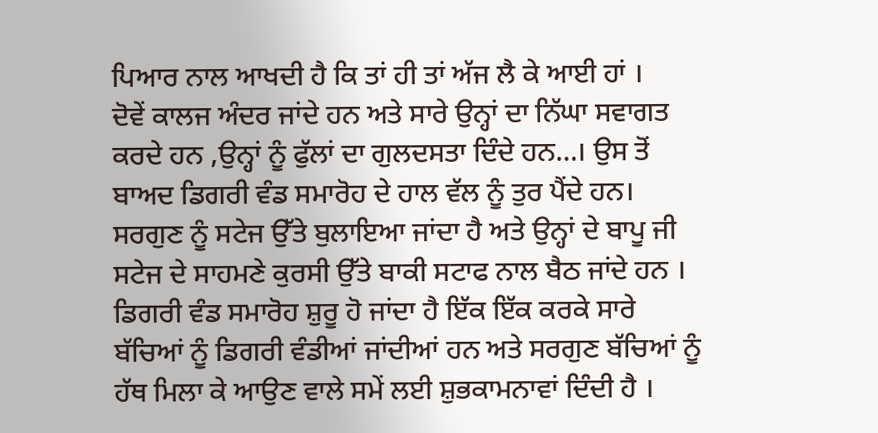ਪਿਆਰ ਨਾਲ ਆਖਦੀ ਹੈ ਕਿ ਤਾਂ ਹੀ ਤਾਂ ਅੱਜ ਲੈ ਕੇ ਆਈ ਹਾਂ ।
ਦੋਵੇਂ ਕਾਲਜ ਅੰਦਰ ਜਾਂਦੇ ਹਨ ਅਤੇ ਸਾਰੇ ਉਨ੍ਹਾਂ ਦਾ ਨਿੱਘਾ ਸਵਾਗਤ ਕਰਦੇ ਹਨ ,ਉਨ੍ਹਾਂ ਨੂੰ ਫੁੱਲਾਂ ਦਾ ਗੁਲਦਸਤਾ ਦਿੰਦੇ ਹਨ…। ਉਸ ਤੋਂ ਬਾਅਦ ਡਿਗਰੀ ਵੰਡ ਸਮਾਰੋਹ ਦੇ ਹਾਲ ਵੱਲ ਨੂੰ ਤੁਰ ਪੈਂਦੇ ਹਨ।
ਸਰਗੁਣ ਨੂੰ ਸਟੇਜ ਉੱਤੇ ਬੁਲਾਇਆ ਜਾਂਦਾ ਹੈ ਅਤੇ ਉਨ੍ਹਾਂ ਦੇ ਬਾਪੂ ਜੀ ਸਟੇਜ ਦੇ ਸਾਹਮਣੇ ਕੁਰਸੀ ਉੱਤੇ ਬਾਕੀ ਸਟਾਫ ਨਾਲ ਬੈਠ ਜਾਂਦੇ ਹਨ । ਡਿਗਰੀ ਵੰਡ ਸਮਾਰੋਹ ਸ਼ੁਰੂ ਹੋ ਜਾਂਦਾ ਹੈ ਇੱਕ ਇੱਕ ਕਰਕੇ ਸਾਰੇ ਬੱਚਿਆਂ ਨੂੰ ਡਿਗਰੀ ਵੰਡੀਆਂ ਜਾਂਦੀਆਂ ਹਨ ਅਤੇ ਸਰਗੁਣ ਬੱਚਿਆਂ ਨੂੰ ਹੱਥ ਮਿਲਾ ਕੇ ਆਉਣ ਵਾਲੇ ਸਮੇਂ ਲਈ ਸ਼ੁਭਕਾਮਨਾਵਾਂ ਦਿੰਦੀ ਹੈ ।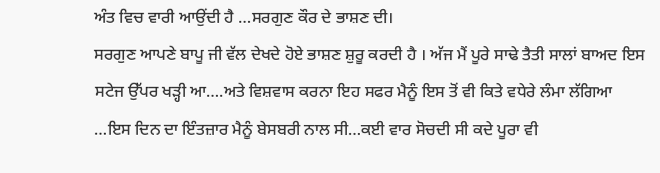ਅੰਤ ਵਿਚ ਵਾਰੀ ਆਉਂਦੀ ਹੈ …ਸਰਗੁਣ ਕੌਰ ਦੇ ਭਾਸ਼ਣ ਦੀ।
ਸਰਗੁਣ ਆਪਣੇ ਬਾਪੂ ਜੀ ਵੱਲ ਦੇਖਦੇ ਹੋਏ ਭਾਸ਼ਣ ਸ਼ੁਰੂ ਕਰਦੀ ਹੈ । ਅੱਜ ਮੈਂ ਪੂਰੇ ਸਾਢੇ ਤੈਤੀ ਸਾਲਾਂ ਬਾਅਦ ਇਸ ਸਟੇਜ ਉੱਪਰ ਖੜ੍ਹੀ ਆ….ਅਤੇ ਵਿਸ਼ਵਾਸ ਕਰਨਾ ਇਹ ਸਫਰ ਮੈਨੂੰ ਇਸ ਤੋਂ ਵੀ ਕਿਤੇ ਵਧੇਰੇ ਲੰਮਾ ਲੱਗਿਆ …ਇਸ ਦਿਨ ਦਾ ਇੰਤਜ਼ਾਰ ਮੈਨੂੰ ਬੇਸਬਰੀ ਨਾਲ ਸੀ…ਕਈ ਵਾਰ ਸੋਚਦੀ ਸੀ ਕਦੇ ਪੂਰਾ ਵੀ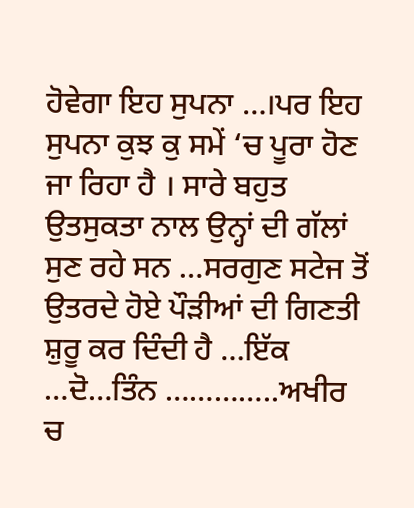ਹੋਵੇਗਾ ਇਹ ਸੁਪਨਾ …।ਪਰ ਇਹ ਸੁਪਨਾ ਕੁਝ ਕੁ ਸਮੇਂ ‘ਚ ਪੂਰਾ ਹੋਣ ਜਾ ਰਿਹਾ ਹੈ । ਸਾਰੇ ਬਹੁਤ ਉਤਸੁਕਤਾ ਨਾਲ ਉਨ੍ਹਾਂ ਦੀ ਗੱਲਾਂ ਸੁਣ ਰਹੇ ਸਨ …ਸਰਗੁਣ ਸਟੇਜ ਤੋਂ ਉਤਰਦੇ ਹੋਏ ਪੌੜੀਆਂ ਦੀ ਗਿਣਤੀ ਸ਼ੁਰੂ ਕਰ ਦਿੰਦੀ ਹੈ …ਇੱਕ …ਦੋ…ਤਿੰਨ …………..ਅਖੀਰ ਚ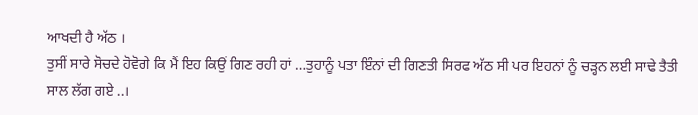ਆਖਦੀ ਹੈ ਅੱਠ ।
ਤੁਸੀਂ ਸਾਰੇ ਸੋਚਦੇ ਹੋਵੋਗੇ ਕਿ ਮੈਂ ਇਹ ਕਿਉਂ ਗਿਣ ਰਹੀ ਹਾਂ …ਤੁਹਾਨੂੰ ਪਤਾ ਇੰਨਾਂ ਦੀ ਗਿਣਤੀ ਸਿਰਫ ਅੱਠ ਸੀ ਪਰ ਇਹਨਾਂ ਨੂੰ ਚੜ੍ਹਨ ਲਈ ਸਾਢੇ ਤੈਤੀ ਸਾਲ ਲੱਗ ਗਏ ..।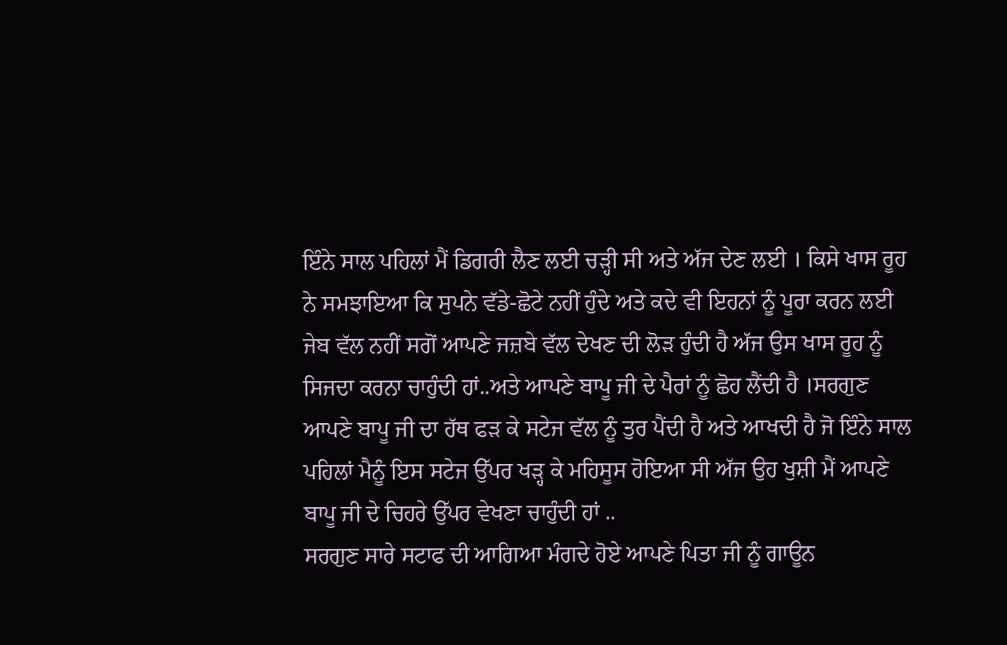ਇੰਨੇ ਸਾਲ ਪਹਿਲਾਂ ਮੈਂ ਡਿਗਰੀ ਲੈਣ ਲਈ ਚੜ੍ਹੀ ਸੀ ਅਤੇ ਅੱਜ ਦੇਣ ਲਈ । ਕਿਸੇ ਖਾਸ ਰੂਹ ਨੇ ਸਮਝਾਇਆ ਕਿ ਸੁਪਨੇ ਵੱਡੇ-ਛੋਟੇ ਨਹੀਂ ਹੁੰਦੇ ਅਤੇ ਕਦੇ ਵੀ ਇਹਨਾਂ ਨੂੰ ਪੂਰਾ ਕਰਨ ਲਈ ਜੇਬ ਵੱਲ ਨਹੀਂ ਸਗੋਂ ਆਪਣੇ ਜਜ਼ਬੇ ਵੱਲ ਦੇਖਣ ਦੀ ਲੋੜ ਹੁੰਦੀ ਹੈ ਅੱਜ ਉਸ ਖਾਸ ਰੂਹ ਨੂੰ ਸਿਜਦਾ ਕਰਨਾ ਚਾਹੁੰਦੀ ਹਾਂ..ਅਤੇ ਆਪਣੇ ਬਾਪੂ ਜੀ ਦੇ ਪੈਰਾਂ ਨੂੰ ਛੋਹ ਲੈਂਦੀ ਹੈ ।ਸਰਗੁਣ ਆਪਣੇ ਬਾਪੂ ਜੀ ਦਾ ਹੱਥ ਫੜ ਕੇ ਸਟੇਜ ਵੱਲ ਨੂੰ ਤੁਰ ਪੈਂਦੀ ਹੈ ਅਤੇ ਆਖਦੀ ਹੈ ਜੋ ਇੰਨੇ ਸਾਲ ਪਹਿਲਾਂ ਮੈਨੂੰ ਇਸ ਸਟੇਜ ਉੱਪਰ ਖੜ੍ਹ ਕੇ ਮਹਿਸੂਸ ਹੋਇਆ ਸੀ ਅੱਜ ਉਹ ਖੁਸ਼ੀ ਮੈਂ ਆਪਣੇ ਬਾਪੂ ਜੀ ਦੇ ਚਿਹਰੇ ਉੱਪਰ ਵੇਖਣਾ ਚਾਹੁੰਦੀ ਹਾਂ ..
ਸਰਗੁਣ ਸਾਰੇ ਸਟਾਫ ਦੀ ਆਗਿਆ ਮੰਗਦੇ ਹੋਏ ਆਪਣੇ ਪਿਤਾ ਜੀ ਨੂੰ ਗਾਊਨ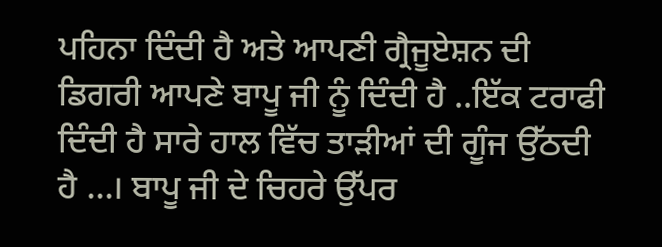ਪਹਿਨਾ ਦਿੰਦੀ ਹੈ ਅਤੇ ਆਪਣੀ ਗ੍ਰੈਜੂਏਸ਼ਨ ਦੀ ਡਿਗਰੀ ਆਪਣੇ ਬਾਪੂ ਜੀ ਨੂੰ ਦਿੰਦੀ ਹੈ ..ਇੱਕ ਟਰਾਫੀ ਦਿੰਦੀ ਹੈ ਸਾਰੇ ਹਾਲ ਵਿੱਚ ਤਾੜੀਆਂ ਦੀ ਗੂੰਜ ਉੱਠਦੀ ਹੈ …। ਬਾਪੂ ਜੀ ਦੇ ਚਿਹਰੇ ਉੱਪਰ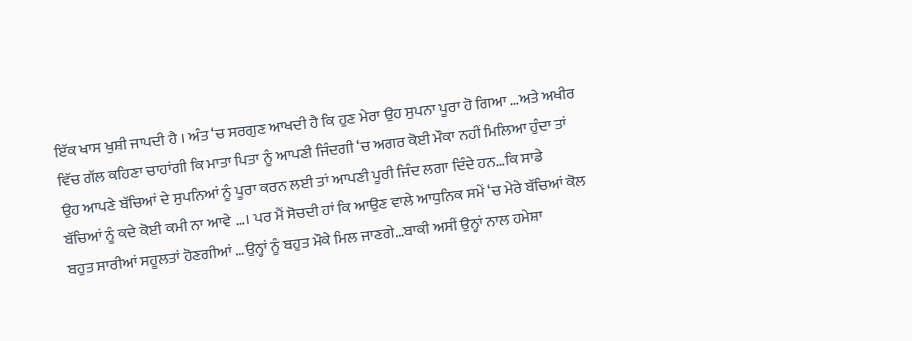ਇੱਕ ਖਾਸ ਖੁਸ਼ੀ ਜਾਪਦੀ ਹੈ । ਅੰਤ ‘ਚ ਸਰਗੁਣ ਆਖਦੀ ਹੈ ਕਿ ਹੁਣ ਮੇਰਾ ਉਹ ਸੁਪਨਾ ਪੂਰਾ ਹੋ ਗਿਆ …ਅਤੇ ਅਖੀਰ ਵਿੱਚ ਗੱਲ ਕਹਿਣਾ ਚਾਹਾਂਗੀ ਕਿ ਮਾਤਾ ਪਿਤਾ ਨੂੰ ਆਪਣੀ ਜਿੰਦਗੀ ‘ਚ ਅਗਰ ਕੋਈ ਮੌਕਾ ਨਹੀਂ ਮਿਲਿਆ ਹੁੰਦਾ ਤਾਂ ਉਹ ਆਪਣੇ ਬੱਚਿਆਂ ਦੇ ਸੁਪਨਿਆਂ ਨੂੰ ਪੂਰਾ ਕਰਨ ਲਈ ਤਾਂ ਆਪਣੀ ਪੂਰੀ ਜਿੰਦ ਲਗਾ ਦਿੰਦੇ ਹਨ…ਕਿ ਸਾਡੇ ਬੱਚਿਆਂ ਨੂੰ ਕਦੇ ਕੋਈ ਕਮੀ ਨਾ ਆਵੇ …। ਪਰ ਮੈਂ ਸੋਚਦੀ ਹਾਂ ਕਿ ਆਉਣ ਵਾਲੇ ਆਧੁਨਿਕ ਸਮੇਂ ‘ਚ ਮੇਰੇ ਬੱਚਿਆਂ ਕੋਲ ਬਹੁਤ ਸਾਰੀਆਂ ਸਹੂਲਤਾਂ ਹੋਣਗੀਆਂ …ਉਨ੍ਹਾਂ ਨੂੰ ਬਹੁਤ ਮੌਕੇ ਮਿਲ ਜਾਣਗੇ…ਬਾਕੀ ਅਸੀਂ ਉਨ੍ਹਾਂ ਨਾਲ ਹਮੇਸ਼ਾ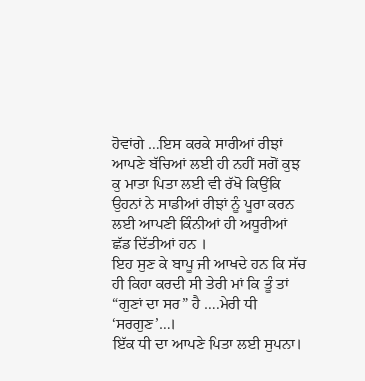ਹੋਵਾਂਗੇ …ਇਸ ਕਰਕੇ ਸਾਰੀਆਂ ਰੀਝਾਂ ਆਪਣੇ ਬੱਚਿਆਂ ਲਈ ਹੀ ਨਹੀਂ ਸਗੋਂ ਕੁਝ ਕੁ ਮਾਤਾ ਪਿਤਾ ਲਈ ਵੀ ਰੱਖੋ ਕਿਉਂਕਿ ਉਹਨਾਂ ਨੇ ਸਾਡੀਆਂ ਰੀਝਾਂ ਨੂੰ ਪੂਰਾ ਕਰਨ ਲਈ ਆਪਣੀ ਕਿੰਨੀਆਂ ਹੀ ਅਧੂਰੀਆਂ ਛੱਡ ਦਿੱਤੀਆਂ ਹਨ ।
ਇਹ ਸੁਣ ਕੇ ਬਾਪੂ ਜੀ ਆਖਦੇ ਹਨ ਕਿ ਸੱਚ ਹੀ ਕਿਹਾ ਕਰਦੀ ਸੀ ਤੇਰੀ ਮਾਂ ਕਿ ਤੂੰ ਤਾਂ “ਗੁਣਾਂ ਦਾ ਸਰ” ਹੈ ….ਮੇਰੀ ਧੀ ‘ਸਰਗੁਣ’…।
ਇੱਕ ਧੀ ਦਾ ਆਪਣੇ ਪਿਤਾ ਲਈ ਸੁਪਨਾ।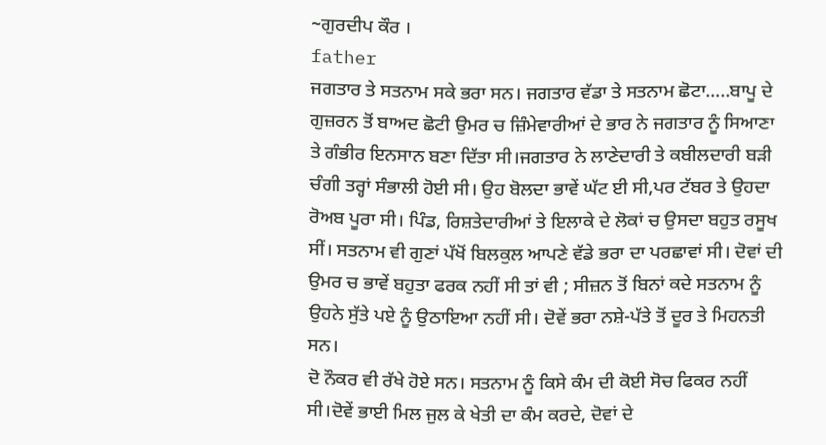~ਗੁਰਦੀਪ ਕੌਰ ।
father
ਜਗਤਾਰ ਤੇ ਸਤਨਾਮ ਸਕੇ ਭਰਾ ਸਨ। ਜਗਤਾਰ ਵੱਡਾ ਤੇ ਸਤਨਾਮ ਛੋਟਾ…..ਬਾਪੂ ਦੇ ਗੁਜ਼ਰਨ ਤੋਂ ਬਾਅਦ ਛੋਟੀ ਉਮਰ ਚ ਜ਼ਿੰਮੇਵਾਰੀਆਂ ਦੇ ਭਾਰ ਨੇ ਜਗਤਾਰ ਨੂੰ ਸਿਆਣਾ ਤੇ ਗੰਭੀਰ ਇਨਸਾਨ ਬਣਾ ਦਿੱਤਾ ਸੀ।ਜਗਤਾਰ ਨੇ ਲਾਣੇਦਾਰੀ ਤੇ ਕਬੀਲਦਾਰੀ ਬੜੀ ਚੰਗੀ ਤਰ੍ਹਾਂ ਸੰਭਾਲੀ ਹੋਈ ਸੀ। ਉਹ ਬੋਲਦਾ ਭਾਵੇਂ ਘੱਟ ਈ ਸੀ,ਪਰ ਟੱਬਰ ਤੇ ਉਹਦਾ ਰੋਅਬ ਪੂਰਾ ਸੀ। ਪਿੰਡ, ਰਿਸ਼ਤੇਦਾਰੀਆਂ ਤੇ ਇਲਾਕੇ ਦੇ ਲੋਕਾਂ ਚ ਉਸਦਾ ਬਹੁਤ ਰਸੂਖ ਸੀਂ। ਸਤਨਾਮ ਵੀ ਗੁਣਾਂ ਪੱਖੋਂ ਬਿਲਕੁਲ ਆਪਣੇ ਵੱਡੇ ਭਰਾ ਦਾ ਪਰਛਾਵਾਂ ਸੀ। ਦੋਵਾਂ ਦੀ ਉਮਰ ਚ ਭਾਵੇਂ ਬਹੁਤਾ ਫਰਕ ਨਹੀਂ ਸੀ ਤਾਂ ਵੀ ; ਸੀਜ਼ਨ ਤੋਂ ਬਿਨਾਂ ਕਦੇ ਸਤਨਾਮ ਨੂੰ ਉਹਨੇ ਸੁੱਤੇ ਪਏ ਨੂੰ ਉਠਾਇਆ ਨਹੀਂ ਸੀ। ਦੋਵੇਂ ਭਰਾ ਨਸ਼ੇ-ਪੱਤੇ ਤੋਂ ਦੂਰ ਤੇ ਮਿਹਨਤੀ ਸਨ।
ਦੋ ਨੌਕਰ ਵੀ ਰੱਖੇ ਹੋਏ ਸਨ। ਸਤਨਾਮ ਨੂੰ ਕਿਸੇ ਕੰਮ ਦੀ ਕੋਈ ਸੋਚ ਫਿਕਰ ਨਹੀਂ ਸੀ।ਦੋਵੇਂ ਭਾਈ ਮਿਲ ਜੁਲ ਕੇ ਖੇਤੀ ਦਾ ਕੰਮ ਕਰਦੇ, ਦੋਵਾਂ ਦੇ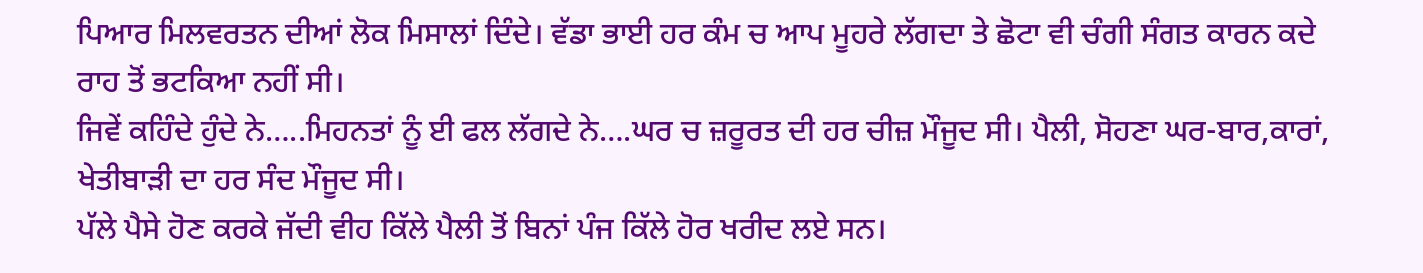ਪਿਆਰ ਮਿਲਵਰਤਨ ਦੀਆਂ ਲੋਕ ਮਿਸਾਲਾਂ ਦਿੰਦੇ। ਵੱਡਾ ਭਾਈ ਹਰ ਕੰਮ ਚ ਆਪ ਮੂਹਰੇ ਲੱਗਦਾ ਤੇ ਛੋਟਾ ਵੀ ਚੰਗੀ ਸੰਗਤ ਕਾਰਨ ਕਦੇ ਰਾਹ ਤੋਂ ਭਟਕਿਆ ਨਹੀਂ ਸੀ।
ਜਿਵੇਂ ਕਹਿੰਦੇ ਹੁੰਦੇ ਨੇ…..ਮਿਹਨਤਾਂ ਨੂੰ ਈ ਫਲ ਲੱਗਦੇ ਨੇ….ਘਰ ਚ ਜ਼ਰੂਰਤ ਦੀ ਹਰ ਚੀਜ਼ ਮੌਜੂਦ ਸੀ। ਪੈਲੀ, ਸੋਹਣਾ ਘਰ-ਬਾਰ,ਕਾਰਾਂ, ਖੇਤੀਬਾੜੀ ਦਾ ਹਰ ਸੰਦ ਮੌਜੂਦ ਸੀ।
ਪੱਲੇ ਪੈਸੇ ਹੋਣ ਕਰਕੇ ਜੱਦੀ ਵੀਹ ਕਿੱਲੇ ਪੈਲੀ ਤੋਂ ਬਿਨਾਂ ਪੰਜ ਕਿੱਲੇ ਹੋਰ ਖਰੀਦ ਲਏ ਸਨ।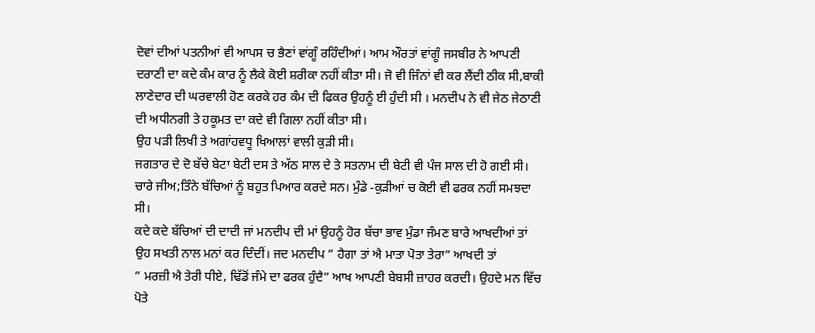ਦੋਵਾਂ ਦੀਆਂ ਪਤਨੀਆਂ ਵੀ ਆਪਸ ਚ ਭੈਣਾਂ ਵਾਂਗੂੰ ਰਹਿੰਦੀਆਂ। ਆਮ ਔਰਤਾਂ ਵਾਂਗੂੰ ਜਸਬੀਰ ਨੇ ਆਪਣੀ ਦਰਾਣੀ ਦਾ ਕਦੇ ਕੰਮ ਕਾਰ ਨੂੰ ਲੈਕੇ ਕੋਈ ਸ਼ਰੀਕਾ ਨਹੀਂ ਕੀਤਾ ਸੀ। ਜੋ ਵੀ ਜਿੰਨਾਂ ਵੀ ਕਰ ਲੈਂਦੀ ਠੀਕ ਸੀ,ਬਾਕੀ ਲਾਣੇਦਾਰ ਦੀ ਘਰਵਾਲੀ ਹੋਣ ਕਰਕੇ ਹਰ ਕੰਮ ਦੀ ਫਿਕਰ ਉਹਨੂੰ ਈ ਹੁੰਦੀ ਸੀ । ਮਨਦੀਪ ਨੇ ਵੀ ਜੇਠ ਜੇਠਾਣੀ ਦੀ ਅਧੀਨਗੀ ਤੇ ਹਕੂਮਤ ਦਾ ਕਦੇ ਵੀ ਗਿਲਾ ਨਹੀਂ ਕੀਤਾ ਸੀ।
ਉਹ ਪੜੀ ਲਿਖੀ ਤੇ ਅਗਾਂਹਵਧੂ ਖਿਆਲਾਂ ਵਾਲੀ ਕੁੜੀ ਸੀ।
ਜਗਤਾਰ ਦੇ ਦੋ ਬੱਚੇ ਬੇਟਾ ਬੇਟੀ ਦਸ ਤੇ ਅੱਠ ਸਾਲ ਦੇ ਤੇ ਸਤਨਾਮ ਦੀ ਬੇਟੀ ਵੀ ਪੰਜ ਸਾਲ ਦੀ ਹੋ ਗਈ ਸੀ।
ਚਾਰੇ ਜੀਅ;ਤਿੰਨੇ ਬੱਚਿਆਂ ਨੂੰ ਬਹੁਤ ਪਿਆਰ ਕਰਦੇ ਸਨ। ਮੁੰਡੇ -ਕੁੜੀਆਂ ਚ ਕੋਈ ਵੀ ਫਰਕ ਨਹੀਂ ਸਮਝਦਾ ਸੀ।
ਕਦੇ ਕਦੇ ਬੱਚਿਆਂ ਦੀ ਦਾਦੀ ਜਾਂ ਮਨਦੀਪ ਦੀ ਮਾਂ ਉਹਨੂੰ ਹੋਰ ਬੱਚਾ ਭਾਵ ਮੁੰਡਾ ਜੰਮਣ ਬਾਰੇ ਆਖਦੀਆਂ ਤਾਂ ਉਹ ਸਖਤੀ ਨਾਲ ਮਨਾਂ ਕਰ ਦਿੰਦੀਂ। ਜਦ ਮਨਦੀਪ ” ਹੈਗਾ ਤਾਂ ਐ ਮਾਤਾ ਪੋਤਾ ਤੇਰਾ” ਆਖਦੀ ਤਾਂ
” ਮਰਜ਼ੀ ਐ ਤੇਰੀ ਧੀਏ, ਢਿੱਡੋਂ ਜੰਮੇ ਦਾ ਫਰਕ ਹੁੰਦੈ” ਆਖ ਆਪਣੀ ਬੇਬਸੀ ਜ਼ਾਹਰ ਕਰਦੀ। ਉਹਦੇ ਮਨ ਵਿੱਚ ਪੋਤੇ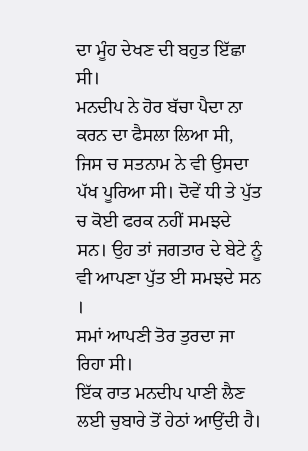ਦਾ ਮੂੰਹ ਦੇਖਣ ਦੀ ਬਹੁਤ ਇੱਛਾ ਸੀ।
ਮਨਦੀਪ ਨੇ ਹੋਰ ਬੱਚਾ ਪੈਦਾ ਨਾ ਕਰਨ ਦਾ ਫੈਸਲਾ ਲਿਆ ਸੀ, ਜਿਸ ਚ ਸਤਨਾਮ ਨੇ ਵੀ ਉਸਦਾ ਪੱਖ ਪੂਰਿਆ ਸੀ। ਦੋਵੇਂ ਧੀ ਤੇ ਪੁੱਤ ਚ ਕੋਈ ਫਰਕ ਨਹੀਂ ਸਮਝਦੇ ਸਨ। ਉਹ ਤਾਂ ਜਗਤਾਰ ਦੇ ਬੇਟੇ ਨੂੰ ਵੀ ਆਪਣਾ ਪੁੱਤ ਈ ਸਮਝਦੇ ਸਨ ।
ਸਮਾਂ ਆਪਣੀ ਤੋਰ ਤੁਰਦਾ ਜਾ ਰਿਹਾ ਸੀ।
ਇੱਕ ਰਾਤ ਮਨਦੀਪ ਪਾਣੀ ਲੈਣ ਲਈ ਚੁਬਾਰੇ ਤੋਂ ਹੇਠਾਂ ਆਉਂਦੀ ਹੈ।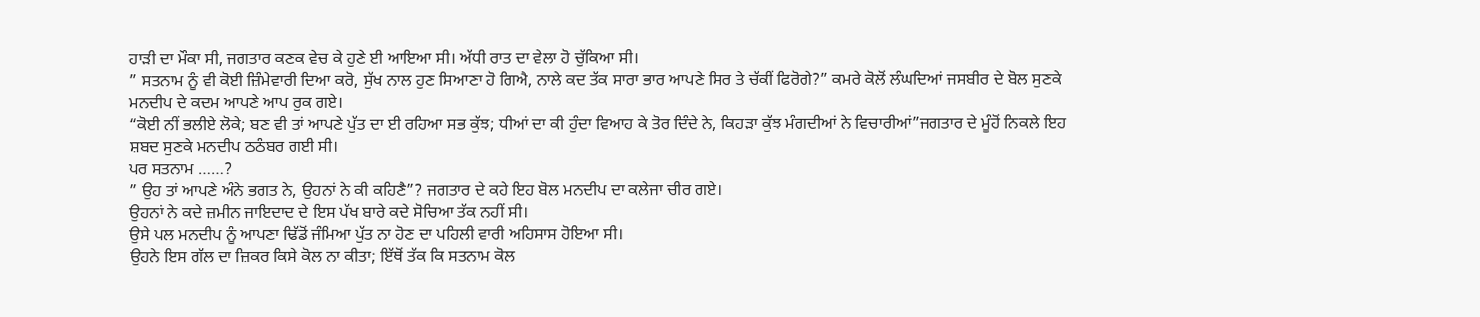ਹਾੜੀ ਦਾ ਮੌਕਾ ਸੀ, ਜਗਤਾਰ ਕਣਕ ਵੇਚ ਕੇ ਹੁਣੇ ਈ ਆਇਆ ਸੀ। ਅੱਧੀ ਰਾਤ ਦਾ ਵੇਲਾ ਹੋ ਚੁੱਕਿਆ ਸੀ।
” ਸਤਨਾਮ ਨੂੰ ਵੀ ਕੋਈ ਜ਼ਿੰਮੇਵਾਰੀ ਦਿਆ ਕਰੋ, ਸੁੱਖ ਨਾਲ ਹੁਣ ਸਿਆਣਾ ਹੋ ਗਿਐ, ਨਾਲੇ ਕਦ ਤੱਕ ਸਾਰਾ ਭਾਰ ਆਪਣੇ ਸਿਰ ਤੇ ਚੱਕੀਂ ਫਿਰੋਗੇ?” ਕਮਰੇ ਕੋਲੋਂ ਲੰਘਦਿਆਂ ਜਸਬੀਰ ਦੇ ਬੋਲ ਸੁਣਕੇ ਮਨਦੀਪ ਦੇ ਕਦਮ ਆਪਣੇ ਆਪ ਰੁਕ ਗਏ।
“ਕੋਈ ਨੀਂ ਭਲੀਏ ਲੋਕੇ; ਬਣ ਵੀ ਤਾਂ ਆਪਣੇ ਪੁੱਤ ਦਾ ਈ ਰਹਿਆ ਸਭ ਕੁੱਝ; ਧੀਆਂ ਦਾ ਕੀ ਹੁੰਦਾ ਵਿਆਹ ਕੇ ਤੋਰ ਦਿੰਦੇ ਨੇ, ਕਿਹੜਾ ਕੁੱਝ ਮੰਗਦੀਆਂ ਨੇ ਵਿਚਾਰੀਆਂ”ਜਗਤਾਰ ਦੇ ਮੂੰਹੋਂ ਨਿਕਲੇ ਇਹ ਸ਼ਬਦ ਸੁਣਕੇ ਮਨਦੀਪ ਠਠੰਬਰ ਗਈ ਸੀ।
ਪਰ ਸਤਨਾਮ ……?
” ਉਹ ਤਾਂ ਆਪਣੇ ਅੰਨੇ ਭਗਤ ਨੇ, ਉਹਨਾਂ ਨੇ ਕੀ ਕਹਿਣੈ”? ਜਗਤਾਰ ਦੇ ਕਹੇ ਇਹ ਬੋਲ ਮਨਦੀਪ ਦਾ ਕਲੇਜਾ ਚੀਰ ਗਏ।
ਉਹਨਾਂ ਨੇ ਕਦੇ ਜ਼ਮੀਨ ਜਾਇਦਾਦ ਦੇ ਇਸ ਪੱਖ ਬਾਰੇ ਕਦੇ ਸੋਚਿਆ ਤੱਕ ਨਹੀਂ ਸੀ।
ਉਸੇ ਪਲ ਮਨਦੀਪ ਨੂੰ ਆਪਣਾ ਢਿੱਡੋਂ ਜੰਮਿਆ ਪੁੱਤ ਨਾ ਹੋਣ ਦਾ ਪਹਿਲੀ ਵਾਰੀ ਅਹਿਸਾਸ ਹੋਇਆ ਸੀ।
ਉਹਨੇ ਇਸ ਗੱਲ ਦਾ ਜ਼ਿਕਰ ਕਿਸੇ ਕੋਲ ਨਾ ਕੀਤਾ; ਇੱਥੋਂ ਤੱਕ ਕਿ ਸਤਨਾਮ ਕੋਲ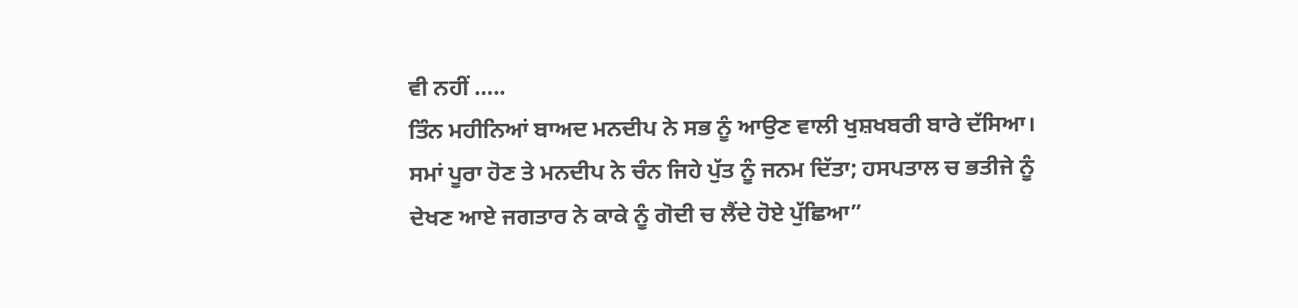ਵੀ ਨਹੀਂ …..
ਤਿੰਨ ਮਹੀਨਿਆਂ ਬਾਅਦ ਮਨਦੀਪ ਨੇ ਸਭ ਨੂੰ ਆਉਣ ਵਾਲੀ ਖੁਸ਼ਖਬਰੀ ਬਾਰੇ ਦੱਸਿਆ।
ਸਮਾਂ ਪੂਰਾ ਹੋਣ ਤੇ ਮਨਦੀਪ ਨੇ ਚੰਨ ਜਿਹੇ ਪੁੱਤ ਨੂੰ ਜਨਮ ਦਿੱਤਾ; ਹਸਪਤਾਲ ਚ ਭਤੀਜੇ ਨੂੰ ਦੇਖਣ ਆਏ ਜਗਤਾਰ ਨੇ ਕਾਕੇ ਨੂੰ ਗੋਦੀ ਚ ਲੈਂਦੇ ਹੋਏ ਪੁੱਛਿਆ”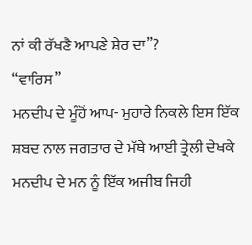ਨਾਂ ਕੀ ਰੱਖਣੈ ਆਪਣੇ ਸ਼ੇਰ ਦਾ”?
“ਵਾਰਿਸ”
ਮਨਦੀਪ ਦੇ ਮੂੰਹੋਂ ਆਪ- ਮੁਹਾਰੇ ਨਿਕਲੇ ਇਸ ਇੱਕ ਸ਼ਬਦ ਨਾਲ ਜਗਤਾਰ ਦੇ ਮੱਥੇ ਆਈ ਤ੍ਰੇਲੀ ਦੇਖਕੇ ਮਨਦੀਪ ਦੇ ਮਨ ਨੂੰ ਇੱਕ ਅਜੀਬ ਜਿਹੀ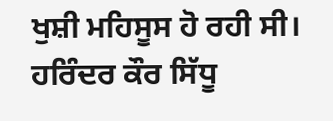ਖੁਸ਼ੀ ਮਹਿਸੂਸ ਹੋ ਰਹੀ ਸੀ।
ਹਰਿੰਦਰ ਕੌਰ ਸਿੱਧੂ